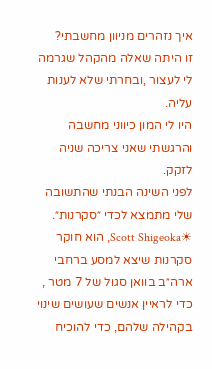איך נזהרים מניוון מחשבתי?
זו היתה שאלה מהקהל שגרמה לי לעצור ,ובחרתי שלא לענות עליה.
היו לי המון כיווני מחשבה והרגשתי שאני צריכה שניה לזקק.
לפני השינה הבנתי שהתשובה שלי מתמצא לכדי ״סקרנות״.
☀Scott Shigeoka, הוא חוקר סקרנות שיצא למסע ברחבי ארה״ב בוואן סגול של 7 מטר , כדי לראיין אנשים שעושים שינוי בקהילה שלהם, כדי להוכיח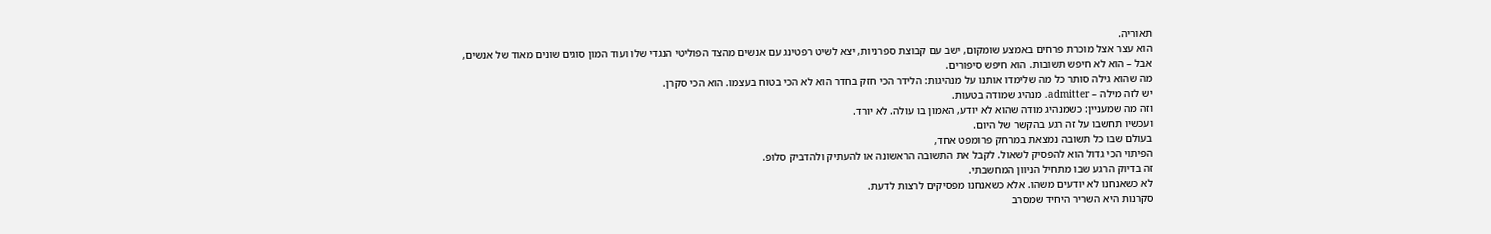תאוריה.
הוא עצר אצל מוכרת פרחים באמצע שומקום, ישב עם קבוצת ספרניות, יצא לשיט רפטינג עם אנשים מהצד הפוליטי הנגדי שלו ועוד המון סוגים שונים מאוד של אנשים,
אבל – הוא לא חיפש תשובות. הוא חיפש סיפורים.
מה שהוא גילה סותר כל מה שלימדו אותנו על מנהיגות: הלידר הכי חזק בחדר הוא לא הכי בטוח בעצמו. הוא הכי סקרן.
יש לזה מילה – admitter. מנהיג שמודה בטעות.
וזה מה שמעניין: כשמנהיג מודה שהוא לא יודע, האמון בו עולה. לא יורד.
ועכשיו תחשבו על זה רגע בהקשר של היום.
בעולם שבו כל תשובה נמצאת במרחק פרומפט אחד,
הפיתוי הכי גדול הוא להפסיק לשאול. לקבל את התשובה הראשונה או להעתיק ולהדביק סלופ.
זה בדיוק הרגע שבו מתחיל הניוון המחשבתי.
לא כשאנחנו לא יודעים משהו. אלא כשאנחנו מפסיקים לרצות לדעת.
סקרנות היא השריר היחיד שמסרב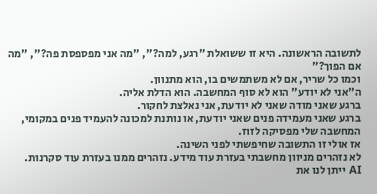לתשובה הראשונה. היא זו ששואלת "רגע, למה?", "מה אני מפספסת פה?", "מה אם הפוך?"
וכמו כל שריר, אם לא משתמשים בו, הוא מתנוון.
ה"אני לא יודע" הוא לא סוף המחשבה. הוא הדלת אליה.
ברגע שאני מודה שאני לא יודעת, אני נאלצת לחקור.
ברגע שאני מעמידה פנים שאני יודעת, או נותנת למכונה להעמיד פנים במקומי, המחשבה שלי מפסיקה לזוז.
אז אולי זו התשובה שחיפשתי לפני השינה.
לא נזהרים מניוון מחשבתי בעזרת עוד מידע. נזהרים ממנו בעזרת עוד סקרנות.
AI ייתן לנו את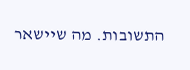התשובות. מה שיישאר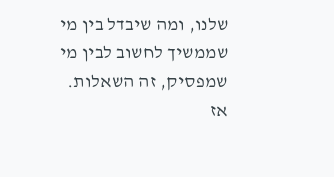שלנו, ומה שיבדל בין מי שממשיך לחשוב לבין מי שמפסיק, זה השאלות.
אז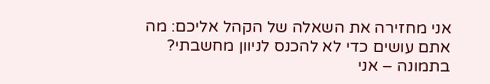אני מחזירה את השאלה של הקהל אליכם: מה אתם עושים כדי לא להכנס לניוון מחשבתי?
בתמונה – אני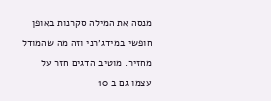מנסה את המילה סקרנות באופן חופשי במידג׳רני וזה מה שהמודל מחזיר. מוטיב הדגים חזר על עצמו גם ב 10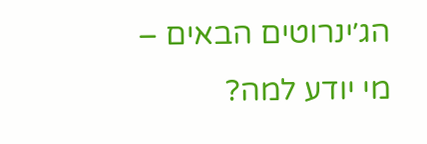הג׳ינרוטים הבאים – מי יודע למה?